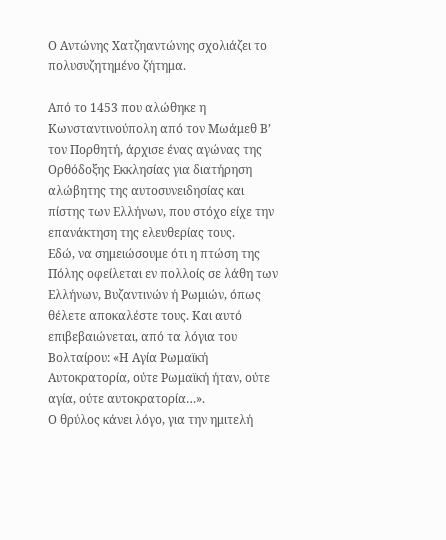Ο Αντώνης Χατζηαντώνης σχολιάζει το πολυσυζητημένο ζήτημα.

Από το 1453 που αλώθηκε η Κωνσταντινούπολη από τον Μωάμεθ Β’ τον Πορθητή, άρχισε ένας αγώνας της Ορθόδοξης Εκκλησίας για διατήρηση αλώβητης της αυτοσυνειδησίας και πίστης των Ελλήνων, που στόχο είχε την επανάκτηση της ελευθερίας τους.
Εδώ, να σημειώσουμε ότι η πτώση της Πόλης οφείλεται εν πολλοίς σε λάθη των Ελλήνων, Βυζαντινών ή Ρωμιών, όπως θέλετε αποκαλέστε τους. Και αυτό επιβεβαιώνεται, από τα λόγια του Βολταίρου: «Η Αγία Ρωμαϊκή Αυτοκρατορία, ούτε Ρωμαϊκή ήταν, ούτε αγία, ούτε αυτοκρατορία…».
Ο θρύλος κάνει λόγο, για την ημιτελή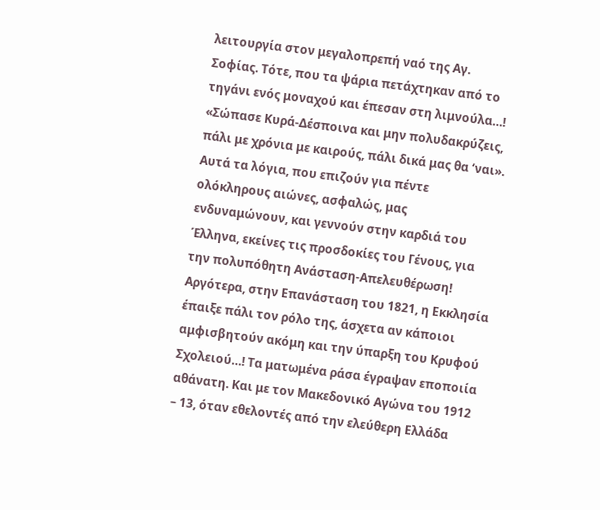λειτουργία στον μεγαλοπρεπή ναό της Αγ. Σοφίας. Τότε, που τα ψάρια πετάχτηκαν από το τηγάνι ενός μοναχού και έπεσαν στη λιμνούλα…! «Σώπασε Κυρά-Δέσποινα και μην πολυδακρύζεις, πάλι με χρόνια με καιρούς, πάλι δικά μας θα ‘ναι». Αυτά τα λόγια, που επιζούν για πέντε ολόκληρους αιώνες, ασφαλώς, μας ενδυναμώνουν, και γεννούν στην καρδιά του Έλληνα, εκείνες τις προσδοκίες του Γένους, για την πολυπόθητη Ανάσταση-Απελευθέρωση!
Αργότερα, στην Επανάσταση του 1821, η Εκκλησία έπαιξε πάλι τον ρόλο της, άσχετα αν κάποιοι αμφισβητούν ακόμη και την ύπαρξη του Κρυφού Σχολειού…! Τα ματωμένα ράσα έγραψαν εποποιία αθάνατη. Και με τον Μακεδονικό Αγώνα του 1912 – 13, όταν εθελοντές από την ελεύθερη Ελλάδα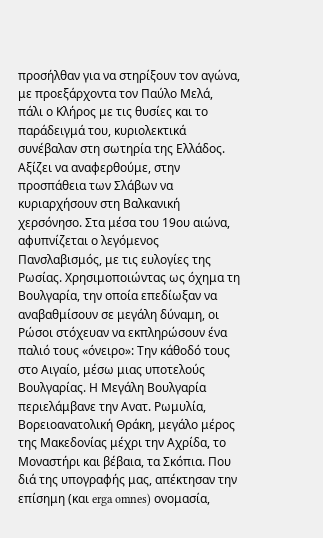προσήλθαν για να στηρίξουν τον αγώνα, με προεξάρχοντα τον Παύλο Μελά, πάλι ο Κλήρος με τις θυσίες και το παράδειγμά του, κυριολεκτικά συνέβαλαν στη σωτηρία της Ελλάδος.
Αξίζει να αναφερθούμε, στην προσπάθεια των Σλάβων να κυριαρχήσουν στη Βαλκανική χερσόνησο. Στα μέσα του 19ου αιώνα, αφυπνίζεται ο λεγόμενος Πανσλαβισμός, με τις ευλογίες της Ρωσίας. Χρησιμοποιώντας ως όχημα τη Βουλγαρία, την οποία επεδίωξαν να αναβαθμίσουν σε μεγάλη δύναμη, οι Ρώσοι στόχευαν να εκπληρώσουν ένα παλιό τους «όνειρο»: Την κάθοδό τους στο Αιγαίο, μέσω μιας υποτελούς Βουλγαρίας. Η Μεγάλη Βουλγαρία περιελάμβανε την Ανατ. Ρωμυλία, Βορειοανατολική Θράκη, μεγάλο μέρος της Μακεδονίας μέχρι την Αχρίδα, το Μοναστήρι και βέβαια, τα Σκόπια. Που διά της υπογραφής μας, απέκτησαν την επίσημη (και erga omnes) ονομασία,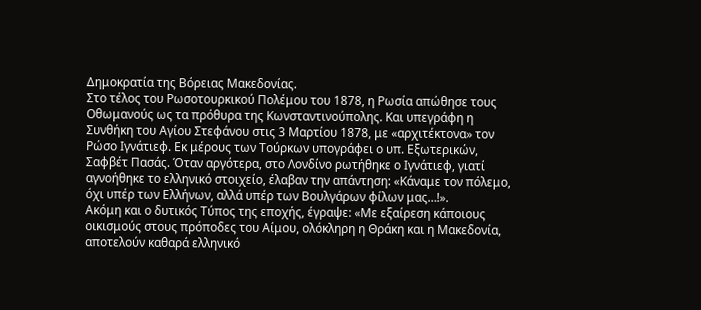Δημοκρατία της Βόρειας Μακεδονίας.
Στο τέλος του Ρωσοτουρκικού Πολέμου του 1878, η Ρωσία απώθησε τους Οθωμανούς ως τα πρόθυρα της Κωνσταντινούπολης. Και υπεγράφη η Συνθήκη του Αγίου Στεφάνου στις 3 Μαρτίου 1878, με «αρχιτέκτονα» τον Ρώσο Ιγνάτιεφ. Εκ μέρους των Τούρκων υπογράφει ο υπ. Εξωτερικών, Σαφβέτ Πασάς. Όταν αργότερα, στο Λονδίνο ρωτήθηκε ο Ιγνάτιεφ, γιατί αγνοήθηκε το ελληνικό στοιχείο, έλαβαν την απάντηση: «Κάναμε τον πόλεμο, όχι υπέρ των Ελλήνων, αλλά υπέρ των Βουλγάρων φίλων μας…!».
Ακόμη και ο δυτικός Τύπος της εποχής, έγραψε: «Με εξαίρεση κάποιους οικισμούς στους πρόποδες του Αίμου, ολόκληρη η Θράκη και η Μακεδονία, αποτελούν καθαρά ελληνικό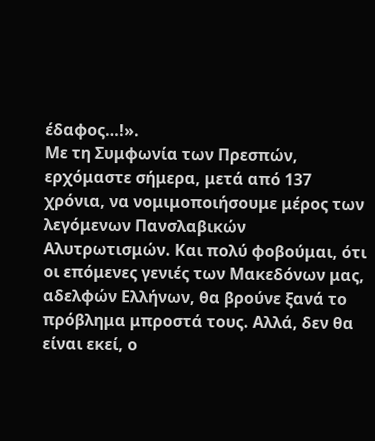έδαφος…!».
Με τη Συμφωνία των Πρεσπών, ερχόμαστε σήμερα, μετά από 137 χρόνια, να νομιμοποιήσουμε μέρος των λεγόμενων Πανσλαβικών Αλυτρωτισμών. Και πολύ φοβούμαι, ότι οι επόμενες γενιές των Μακεδόνων μας, αδελφών Ελλήνων, θα βρούνε ξανά το πρόβλημα μπροστά τους. Αλλά, δεν θα είναι εκεί, ο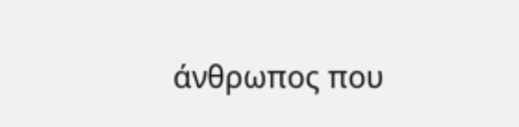άνθρωπος που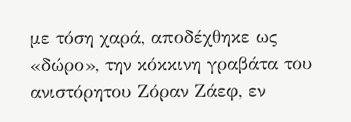με τόση χαρά, αποδέχθηκε ως «δώρο», την κόκκινη γραβάτα του ανιστόρητου Ζόραν Ζάεφ, εν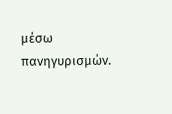μέσω πανηγυρισμών.